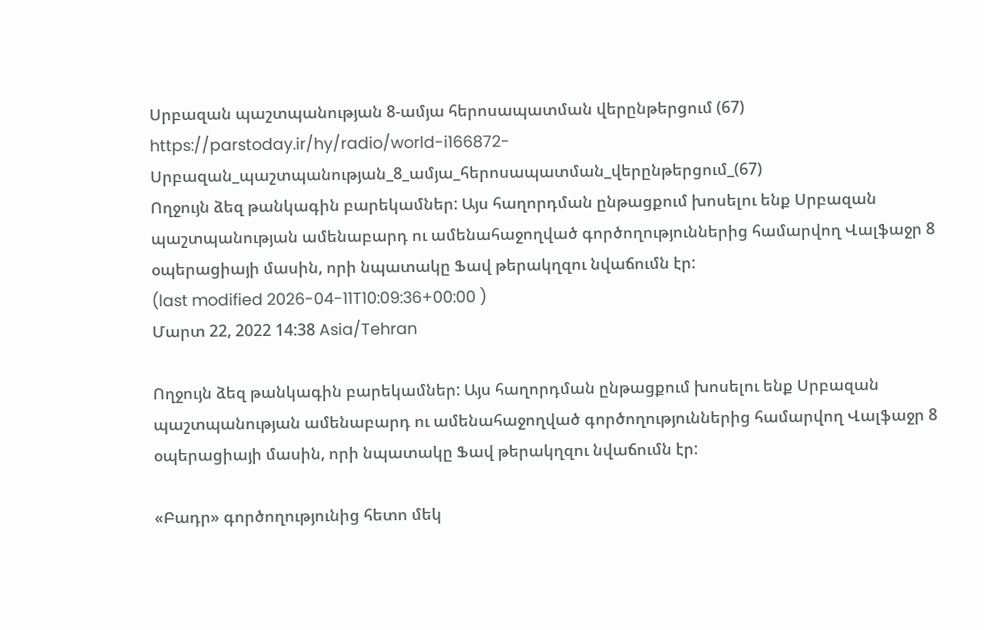Սրբազան պաշտպանության 8-ամյա հերոսապատման վերընթերցում (67)
https://parstoday.ir/hy/radio/world-i166872-Սրբազան_պաշտպանության_8_ամյա_հերոսապատման_վերընթերցում_(67)
Ողջույն ձեզ թանկագին բարեկամներ: Այս հաղորդման ընթացքում խոսելու ենք Սրբազան պաշտպանության ամենաբարդ ու ամենահաջողված գործողություններից համարվող Վալֆաջր 8 օպերացիայի մասին, որի նպատակը Ֆավ թերակղզու նվաճումն էր:
(last modified 2026-04-11T10:09:36+00:00 )
Մարտ 22, 2022 14:38 Asia/Tehran

Ողջույն ձեզ թանկագին բարեկամներ: Այս հաղորդման ընթացքում խոսելու ենք Սրբազան պաշտպանության ամենաբարդ ու ամենահաջողված գործողություններից համարվող Վալֆաջր 8 օպերացիայի մասին, որի նպատակը Ֆավ թերակղզու նվաճումն էր:

«Բադր» գործողությունից հետո մեկ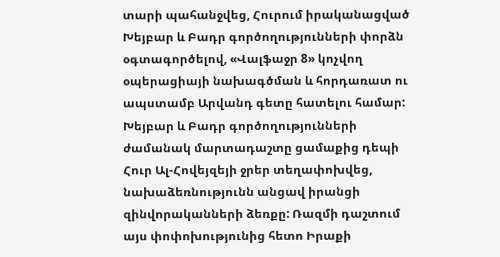տարի պահանջվեց, Հուրում իրականացված Խեյբար և Բադր գործողությունների փորձն օգտագործելով, «Վալֆաջր 8» կոչվող օպերացիայի նախագծման և հորդառատ ու ապստամբ Արվանդ գետը հատելու համար: Խեյբար և Բադր գործողությունների ժամանակ մարտադաշտը ցամաքից դեպի Հուր Ալ-Հովեյզեյի ջրեր տեղափոխվեց, նախաձեռնությունն անցավ իրանցի զինվորականների ձեռքը: Ռազմի դաշտում այս փոփոխությունից հետո Իրաքի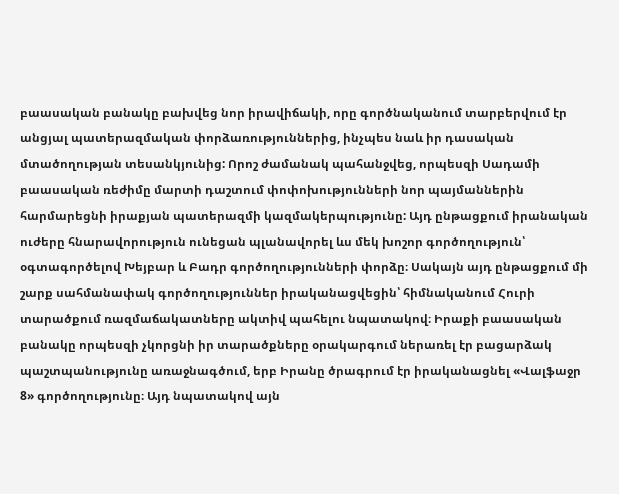բաասական բանակը բախվեց նոր իրավիճակի, որը գործնականում տարբերվում էր անցյալ պատերազմական փորձառություններից, ինչպես նաև իր դասական մտածողության տեսանկյունից: Որոշ ժամանակ պահանջվեց, որպեսզի Սադամի բաասական ռեժիմը մարտի դաշտում փոփոխությունների նոր պայմաններին հարմարեցնի իրաքյան պատերազմի կազմակերպությունը: Այդ ընթացքում իրանական ուժերը հնարավորություն ունեցան պլանավորել ևս մեկ խոշոր գործողություն՝ օգտագործելով Խեյբար և Բադր գործողությունների փորձը։ Սակայն այդ ընթացքում մի շարք սահմանափակ գործողություններ իրականացվեցին՝ հիմնականում Հուրի տարածքում ռազմաճակատները ակտիվ պահելու նպատակով։ Իրաքի բաասական բանակը որպեսզի չկորցնի իր տարածքները օրակարգում ներառել էր բացարձակ պաշտպանությունը առաջնագծում, երբ Իրանը ծրագրում էր իրականացնել «Վալֆաջր 8» գործողությունը։ Այդ նպատակով այն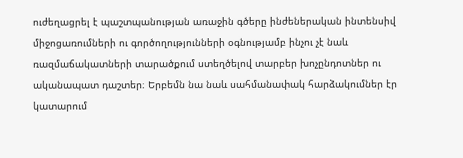ուժեղացրել է պաշտպանության առաջին գծերը ինժեներական ինտենսիվ միջոցառումների ու գործողությունների օգնությամբ ինչու չէ նաև ռազմաճակատների տարածքում ստեղծելով տարբեր խոչընդոտներ ու ականապատ դաշտեր։ Երբեմն նա նաև սահմանափակ հարձակումներ էր կատարում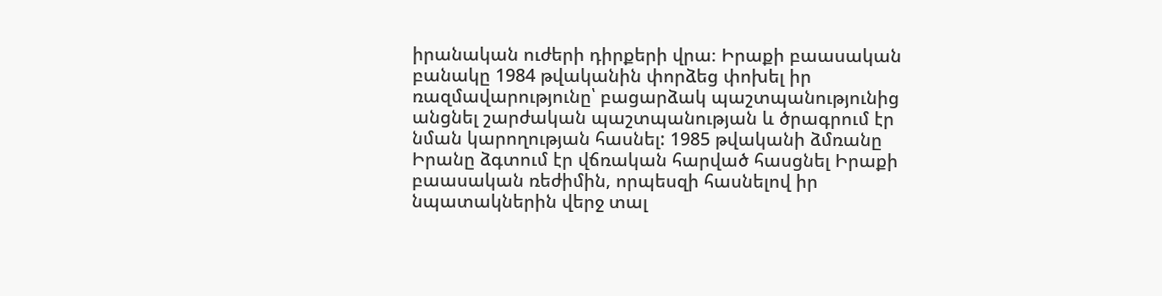իրանական ուժերի դիրքերի վրա։ Իրաքի բաասական բանակը 1984 թվականին փորձեց փոխել իր ռազմավարությունը՝ բացարձակ պաշտպանությունից անցնել շարժական պաշտպանության և ծրագրում էր նման կարողության հասնել: 1985 թվականի ձմռանը Իրանը ձգտում էր վճռական հարված հասցնել Իրաքի բաասական ռեժիմին, որպեսզի հասնելով իր նպատակներին վերջ տալ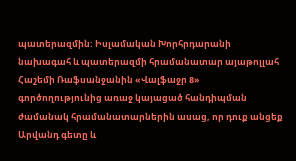պատերազմին: Իսլամական Խորհրդարանի նախագահ և պատերազմի հրամանատար այաթոլլահ Հաշեմի Ռաֆսանջանին «Վալֆաջր 8» գործողությունից առաջ կայացած հանդիպման ժամանակ հրամանատարներին ասաց, որ դուք անցեք Արվանդ գետը և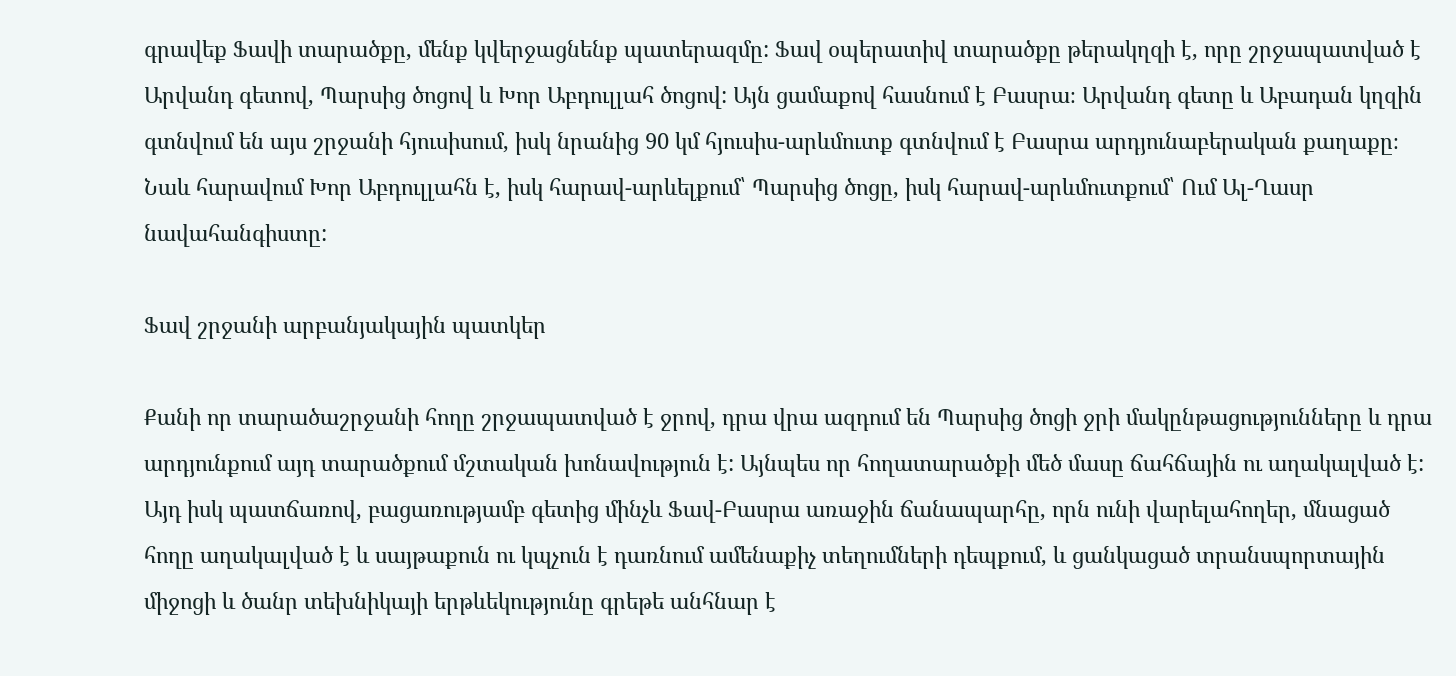գրավեք Ֆավի տարածքը, մենք կվերջացնենք պատերազմը: Ֆավ օպերատիվ տարածքը թերակղզի է, որը շրջապատված է Արվանդ գետով, Պարսից ծոցով և Խոր Աբդուլլահ ծոցով: Այն ցամաքով հասնում է Բասրա։ Արվանդ գետը և Աբադան կղզին գտնվում են այս շրջանի հյուսիսում, իսկ նրանից 90 կմ հյուսիս-արևմուտք գտնվում է Բասրա արդյունաբերական քաղաքը։ Նաև հարավում Խոր Աբդուլլահն է, իսկ հարավ-արևելքում՝ Պարսից ծոցը, իսկ հարավ-արևմուտքում՝ Ում Ալ-Ղասր նավահանգիստը:

Ֆավ շրջանի արբանյակային պատկեր

Քանի որ տարածաշրջանի հողը շրջապատված է ջրով, դրա վրա ազդում են Պարսից ծոցի ջրի մակընթացությունները և դրա արդյունքում այդ տարածքում մշտական խոնավություն է: Այնպես որ հողատարածքի մեծ մասը ճահճային ու աղակալված է: Այդ իսկ պատճառով, բացառությամբ գետից մինչև Ֆավ-Բասրա առաջին ճանապարհը, որն ունի վարելահողեր, մնացած հողը աղակալված է և սայթաքուն ու կպչուն է դառնում ամենաքիչ տեղումների դեպքում, և ցանկացած տրանսպորտային միջոցի և ծանր տեխնիկայի երթևեկությունը գրեթե անհնար է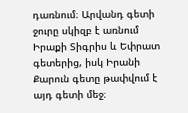դառնում։ Արվանդ գետի ջուրը սկիզբ է առնում Իրաքի Տիգրիս և Եփրատ գետերից, իսկ Իրանի Քարուն գետը թափվում է այդ գետի մեջ։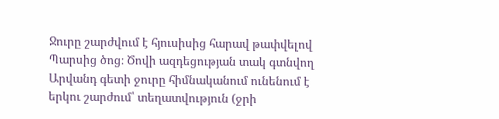Ջուրը շարժվում է հյուսիսից հարավ թափվելով Պարսից ծոց։ Ծովի ազդեցության տակ գտնվող Արվանդ գետի ջուրը հիմնականում ունենում է երկու շարժում՝ տեղատվություն (ջրի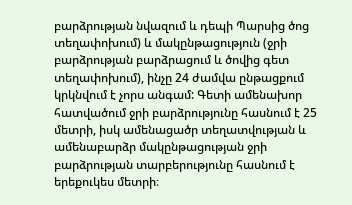բարձրության նվազում և դեպի Պարսից ծոց տեղափոխում) և մակընթացություն (ջրի բարձրության բարձրացում և ծովից գետ տեղափոխում), ինչը 24 ժամվա ընթացքում կրկնվում է չորս անգամ: Գետի ամենախոր հատվածում ջրի բարձրությունը հասնում է 25 մետրի, իսկ ամենացածր տեղատվության և ամենաբարձր մակընթացության ջրի բարձրության տարբերությունը հասնում է երեքուկես մետրի։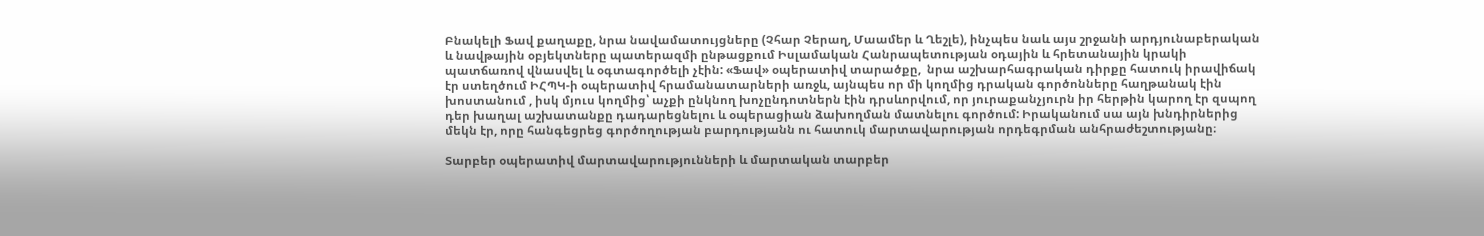Բնակելի Ֆավ քաղաքը, նրա նավամատույցները (Չհար Չերաղ, Մաամեր և Ղեշլե), ինչպես նաև այս շրջանի արդյունաբերական և նավթային օբյեկտները պատերազմի ընթացքում Իսլամական Հանրապետության օդային և հրետանային կրակի պատճառով վնասվել և օգտագործելի չէին: «Ֆավ» օպերատիվ տարածքը,  նրա աշխարհագրական դիրքը հատուկ իրավիճակ էր ստեղծում ԻՀՊԿ-ի օպերատիվ հրամանատարների առջև, այնպես որ մի կողմից դրական գործոնները հաղթանակ էին խոստանում , իսկ մյուս կողմից՝ աչքի ընկնող խոչընդոտներն էին դրսևորվում, որ յուրաքանչյուրն իր հերթին կարող էր զսպող դեր խաղալ աշխատանքը դադարեցնելու և օպերացիան ձախողման մատնելու գործում: Իրականում սա այն խնդիրներից մեկն էր, որը հանգեցրեց գործողության բարդությանն ու հատուկ մարտավարության որդեգրման անհրաժեշտությանը։

Տարբեր օպերատիվ մարտավարությունների և մարտական տարբեր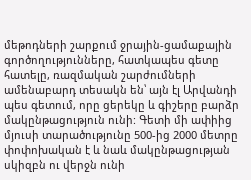մեթոդների շարքում ջրային-ցամաքային գործողությունները, հատկապես գետը հատելը, ռազմական շարժումների ամենաբարդ տեսակն են՝ այն էլ Արվանդի պես գետում, որը ցերեկը և գիշերը բարձր մակընթացություն ունի: Գետի մի ափիից մյուսի տարածությունը 500-ից 2000 մետրը փոփոխական է և նաև մակընթացության սկիզբն ու վերջն ունի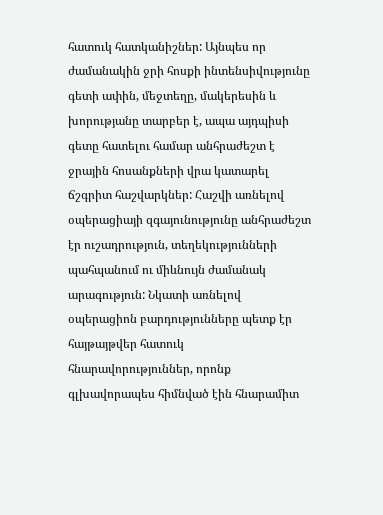հատուկ հատկանիշներ: Այնպես որ ժամանակին ջրի հոսքի ինտենսիվությունը գետի ափին, մեջտեղը, մակերեսին և խորությանը տարբեր է, ապա այդպիսի գետը հատելու համար անհրաժեշտ է ջրային հոսանքների վրա կատարել ճշգրիտ հաշվարկներ: Հաշվի առնելով օպերացիայի զգայունությունը անհրաժեշտ էր ուշադրություն, տեղեկությունների պահպանում ու միևնույն ժամանակ արագություն: Նկատի առնելով օպերացիոն բարդությունները պետք էր հայթայթվեր հատուկ հնարավորություններ, որոնք գլխավորապես հիմնված էին հնարամիտ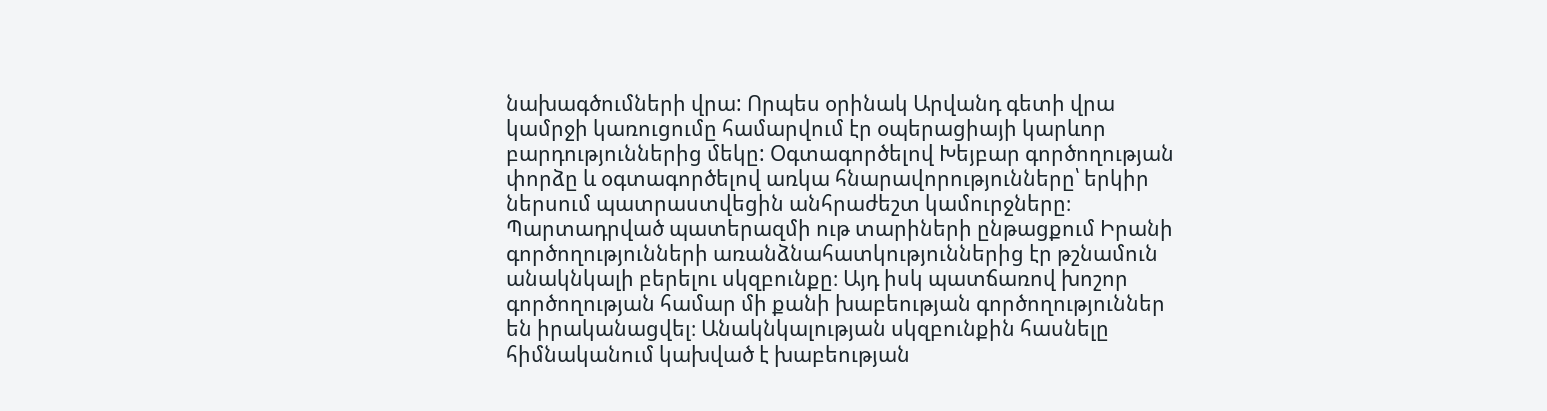նախագծումների վրա: Որպես օրինակ Արվանդ գետի վրա կամրջի կառուցումը համարվում էր օպերացիայի կարևոր բարդություններից մեկը: Օգտագործելով Խեյբար գործողության փորձը և օգտագործելով առկա հնարավորությունները՝ երկիր ներսում պատրաստվեցին անհրաժեշտ կամուրջները։ Պարտադրված պատերազմի ութ տարիների ընթացքում Իրանի գործողությունների առանձնահատկություններից էր թշնամուն անակնկալի բերելու սկզբունքը։ Այդ իսկ պատճառով խոշոր գործողության համար մի քանի խաբեության գործողություններ են իրականացվել։ Անակնկալության սկզբունքին հասնելը հիմնականում կախված է խաբեության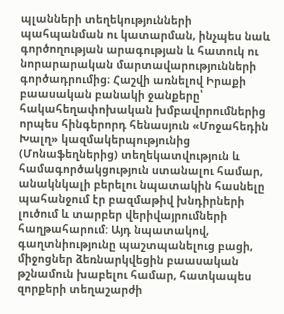պլանների տեղեկությունների պահպանման ու կատարման, ինչպես նաև գործողության արագության և հատուկ ու նորարարական մարտավարությունների գործադրումից։ Հաշվի առնելով Իրաքի բաասական բանակի ջանքերը՝ հակահեղափոխական խմբավորումներից որպես հինգերորդ հենասյուն «Մոջահեդին Խալղ» կազմակերպությունից (Մոնաֆեղներից) տեղեկատվություն և համագործակցություն ստանալու համար, անակնկալի բերելու նպատակին հասնելը պահանջում էր բազմաթիվ խնդիրների լուծում և տարբեր վերիվայրումների հաղթահարում: Այդ նպատակով, գաղտնիությունը պաշտպանելուց բացի, միջոցներ ձեռնարկվեցին բաասական թշնամուն խաբելու համար, հատկապես զորքերի տեղաշարժի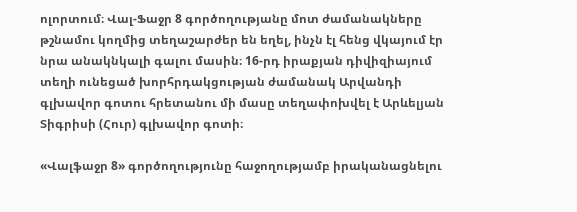ոլորտում։ Վալ-Ֆաջր 8 գործողությանը մոտ ժամանակները թշնամու կողմից տեղաշարժեր են եղել, ինչն էլ հենց վկայում էր նրա անակնկալի գալու մասին։ 16-րդ իրաքյան դիվիզիայում տեղի ունեցած խորհրդակցության ժամանակ Արվանդի գլխավոր գոտու հրետանու մի մասը տեղափոխվել է Արևելյան Տիգրիսի (Հուր) գլխավոր գոտի։

«Վալֆաջր 8» գործողությունը հաջողությամբ իրականացնելու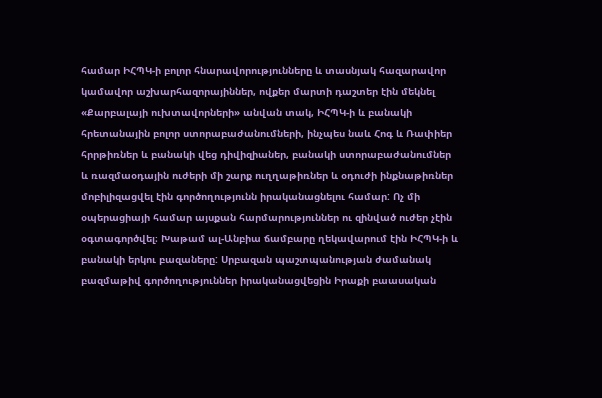համար ԻՀՊԿ-ի բոլոր հնարավորությունները և տասնյակ հազարավոր կամավոր աշխարհազորայիններ, ովքեր մարտի դաշտեր էին մեկնել «Քարբալայի ուխտավորների» անվան տակ, ԻՀՊԿ-ի և բանակի հրետանային բոլոր ստորաբաժանումների, ինչպես նաև Հոգ և Ռափիեր հրրթիռներ և բանակի վեց դիվիզիաներ, բանակի ստորաբաժանումներ և ռազմաօդային ուժերի մի շարք ուղղաթիռներ և օդուժի ինքնաթիռներ մոբիլիզացվել էին գործողությունն իրականացնելու համար: Ոչ մի օպերացիայի համար այսքան հարմարություններ ու զինված ուժեր չէին օգտագործվել։ Խաթամ ալ-Անբիա ճամբարը ղեկավարում էին ԻՀՊԿ-ի և բանակի երկու բազաները: Սրբազան պաշտպանության ժամանակ բազմաթիվ գործողություններ իրականացվեցին Իրաքի բաասական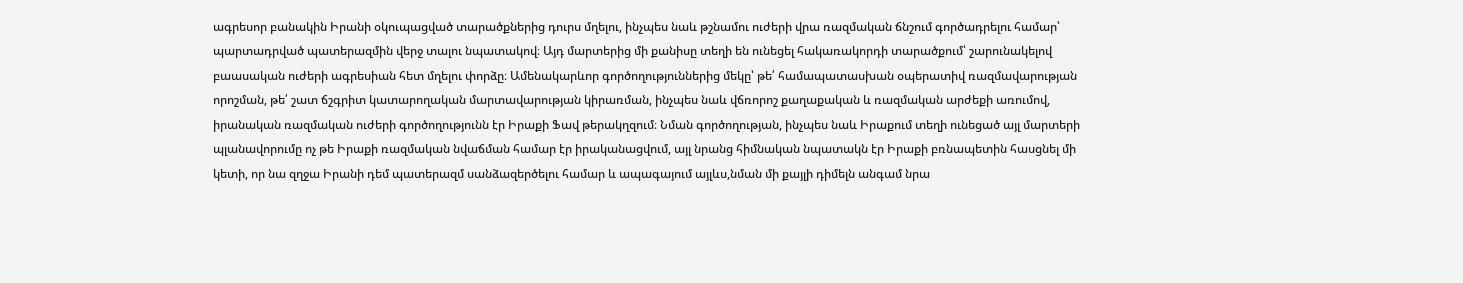ագրեսոր բանակին Իրանի օկուպացված տարածքներից դուրս մղելու, ինչպես նաև թշնամու ուժերի վրա ռազմական ճնշում գործադրելու համար՝ պարտադրված պատերազմին վերջ տալու նպատակով։ Այդ մարտերից մի քանիսը տեղի են ունեցել հակառակորդի տարածքում՝ շարունակելով բաասական ուժերի ագրեսիան հետ մղելու փորձը։ Ամենակարևոր գործողություններից մեկը՝ թե՛ համապատասխան օպերատիվ ռազմավարության որոշման, թե՛ շատ ճշգրիտ կատարողական մարտավարության կիրառման, ինչպես նաև վճռորոշ քաղաքական և ռազմական արժեքի առումով, իրանական ռազմական ուժերի գործողությունն էր Իրաքի Ֆավ թերակղզում։ Նման գործողության, ինչպես նաև Իրաքում տեղի ունեցած այլ մարտերի պլանավորումը ոչ թե Իրաքի ռազմական նվաճման համար էր իրականացվում, այլ նրանց հիմնական նպատակն էր Իրաքի բռնապետին հասցնել մի կետի, որ նա զղջա Իրանի դեմ պատերազմ սանձազերծելու համար և ապագայում այլևս,նման մի քայլի դիմելն անգամ նրա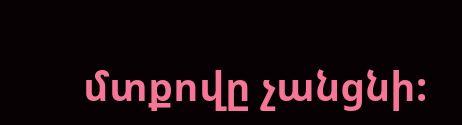մտքովը չանցնի: